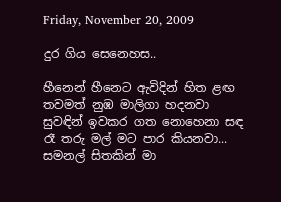Friday, November 20, 2009

දුර ගිය සෙනෙහස..

හීනෙන් හීනෙට ඇවිදින් හිත ළඟ
තවමත් නුඹ මාලිගා හදනවා
සුවඳින් ඉවකර ගත නොහෙනා සඳ
රෑ තරු මල් මට පාර කියනවා...
සමනල් සිතකින් මා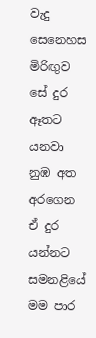වැදු සෙනෙහස
මිරිඟුව සේ දුර ඈතට යනවා
නුඹ අත අරගෙන ඒ දුර යන්නට
සමනළියේ මම පාර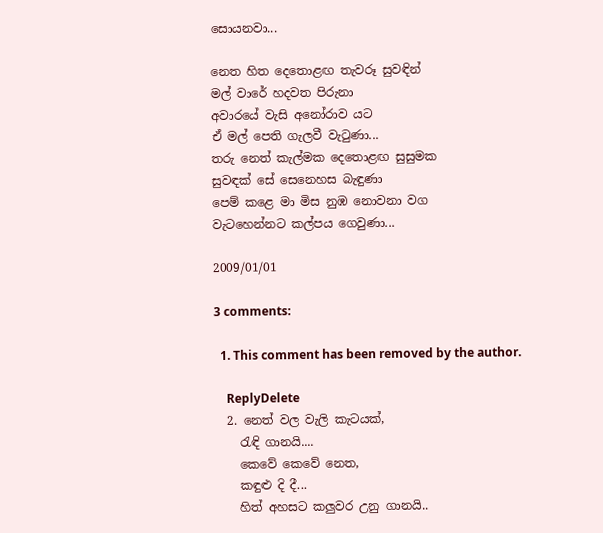සොයනවා...

නෙත හිත දෙතොළඟ තැවරූ සුවඳින්
මල් වාරේ හදවත පිරුනා
අවාරයේ වැසි අනෝරාව යට
ඒ මල් පෙති ගැලවී වැටුණා...
තරු නෙත් කැල්මක දෙතොළඟ සුසුමක
සුවඳක් සේ සෙනෙහස බැඳුණා
පෙම් කළෙ මා මිස නුඹ නොවනා වග
වැටහෙන්නට කල්පය ගෙවුණා...

2009/01/01

3 comments:

  1. This comment has been removed by the author.

    ReplyDelete
  2. නෙත් වල වැලි කැටයක්,
    රැඳි ගානයි....
    කෙවේ කෙවේ නෙත,
    කඳුළු දි දී...
    හිත් අහසට කලුවර උනු ගානයි..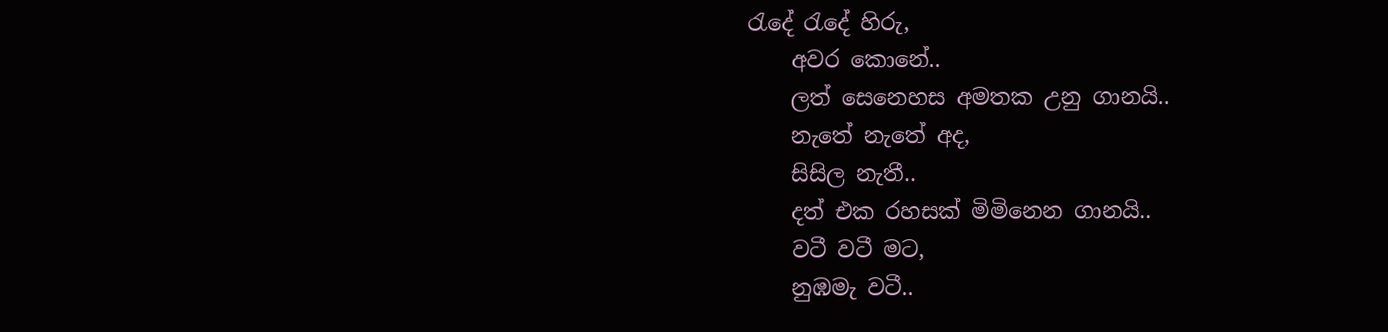රැදේ රැදේ හිරු,
    අවර කොනේ..
    ලත් සෙනෙහස අමතක උනු ගානයි..
    නැතේ නැතේ අද,
    සිසිල නැතී..
    දත් එක රහසක් මිමිනෙන ගානයි..
    වටී වටී මට,
    නුඹමැ වටී..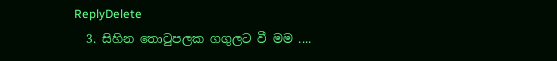ReplyDelete
  3. සිහින තොටුපලක ගගුලට වී මම ....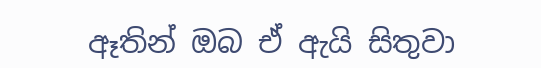ඈතින් ඔබ ඒ ඇයි සිතුවා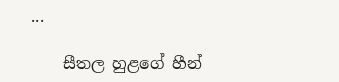...

    සීතල හුළගේ හීන්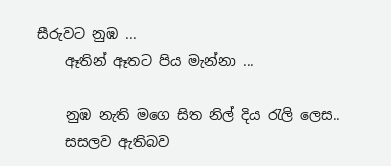සීරුවට නුඹ ...
    ඈතින් ඈතට පිය මැන්නා ...

    නුඹ නැති මගෙ සිත නිල් දිය රැලි ලෙස..
    සසලව ඇතිබව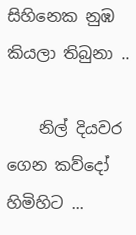සිහිනෙක නුඹ කියලා තිබුනා ..

    නිල් දියවර ගෙන කව්දෝ හිමිහිට ...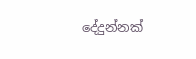දේදුන්නක්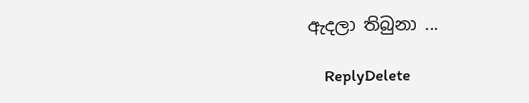ඇදලා තිබුනා ...

    ReplyDelete